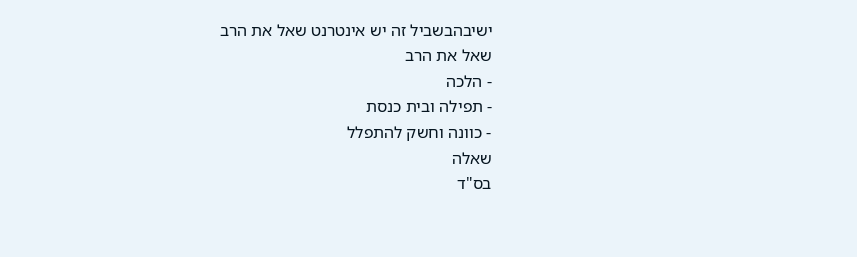ישיבהבשביל זה יש אינטרנט שאל את הרב
שאל את הרב
- הלכה
- תפילה ובית כנסת
- כוונה וחשק להתפלל
שאלה
בס"ד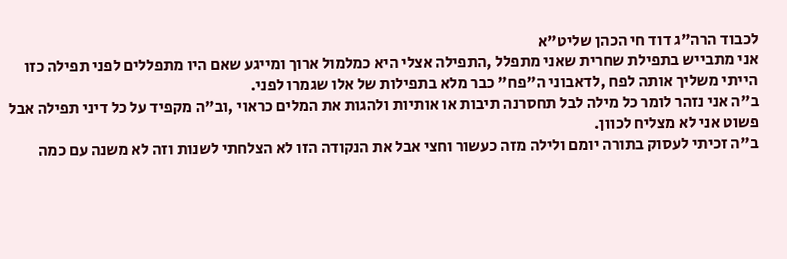לכבוד הרה"ג דוד חי הכהן שליט"א
אני מתבייש בתפילת שחרית שאני מתפלל ,התפילה אצלי היא כמלמול ארוך ומייגע שאם היו מתפללים לפני תפילה כזו הייתי משליך אותה לפח ,לדאבוני ה"פח" כבר מלא בתפילות של אלו שגמרו לפני.
ב"ה אני נזהר לומר כל מילה לבל תחסרנה תיבות או אותיות ולהגות את המלים כראוי ,וב"ה מקפיד על כל דיני תפילה אבל פשוט אני לא מצליח לכוון.
ב"ה זכיתי לעסוק בתורה יומם ולילה מזה כעשור וחצי אבל את הנקודה הזו לא הצלחתי לשנות וזה לא משנה עם כמה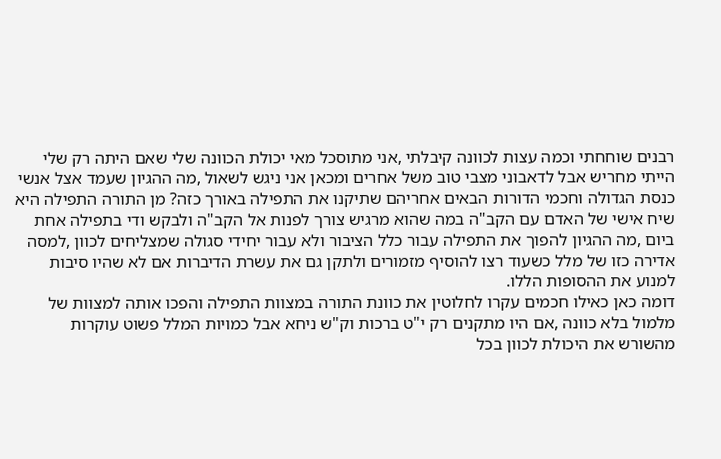רבנים שוחחתי וכמה עצות לכוונה קיבלתי ,אני מתוסכל מאי יכולת הכוונה שלי שאם היתה רק שלי הייתי מחריש אבל לדאבוני מצבי טוב משל אחרים ומכאן אני ניגש לשאול ,מה ההגיון שעמד אצל אנשי כנסת הגדולה וחכמי הדורות הבאים אחריהם שתיקנו את התפילה באורך כזה? מן התורה התפילה היא שיח אישי של האדם עם הקב"ה במה שהוא מרגיש צורך לפנות אל הקב"ה ולבקש ודי בתפילה אחת ביום ,מה ההגיון להפוך את התפילה עבור כלל הציבור ולא עבור יחידי סגולה שמצליחים לכוון ,למסה אדירה כזו של מלל כשעוד רצו להוסיף מזמורים ולתקן גם את עשרת הדיברות אם לא שהיו סיבות למנוע את ההסופות הללו.
דומה כאן כאילו חכמים עקרו לחלוטין את כוונת התורה במצוות התפילה והפכו אותה למצוות של מלמול בלא כוונה ,אם היו מתקנים רק י"ט ברכות וק"ש ניחא אבל כמויות המלל פשוט עוקרות מהשורש את היכולת לכוון בכל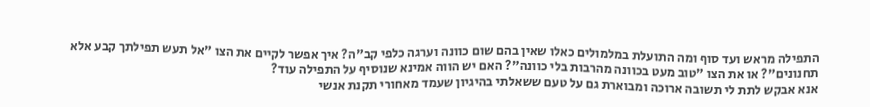התפילה מראש ועד סוף ומה התועלת במלמולים כאלו שאין בהם שום כוונה וערגה כלפי קב"ה? איך אפשר לקיים את הצו "אל תעש תפילתך קבע אלא תחנונים"? או את הצו "טוב מעט בכוונה מהרבות בלי כוונה"? האם יש הווה אמינא שנוסיף על התפילה עוד?
אנא אבקש לתת לי תשובה ארוכה ומבוארת גם על טעם ששאלתי בהיגיון שעמד מאחורי תקנת אנשי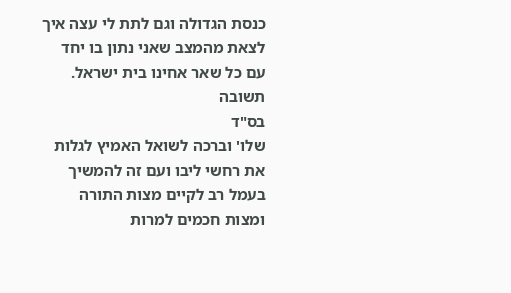כנסת הגדולה וגם לתת לי עצה איך לצאת מהמצב שאני נתון בו יחד עם כל שאר אחינו בית ישראל.
תשובה
בס"ד
שלו' וברכה לשואל האמיץ לגלות את רחשי ליבו ועם זה להמשיך בעמל רב לקיים מצות התורה ומצות חכמים למרות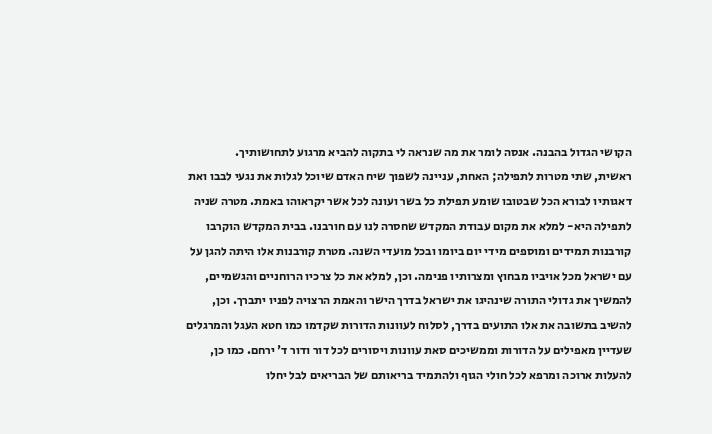הקושי הגדול בהבנה. אנסה לומר את מה שנראה לי בתקוה להביא מרגוע לתחושותיך.
ראשית, שתי מטרות לתפילה; האחת, עניינה לשפוך שיח האדם שיוכל לגלות את נגעי לבבו ואת דאגותיו לבורא הכל שבטובו שומע תפילת כל בשר ועונה לכל אשר יקראוהו באמת. מטרה שניה לתפילה היא- למלא את מקום עבודת המקדש שחסרה לנו עם חורבנו. בבית המקדש הוקרבו קורבנות תמידים ומוספים מידי יום ביומו ובכל מועדי השנה. מטרת קורבנות אלו היתה להגן על עם ישראל מכל אויביו מבחוץ ומצרותיו פנימה. וכן, למלא את כל צרכיו הרוחניים והגשמיים, להמשיך את גדולי התורה שינהיגו את ישראל בדרך הישר והאמת הרצויה לפניו יתברך. וכן, להשיב בתשובה את אלו התועים בדרך, לסלוח לעוונות הדורות שקדמו כמו חטא העגל והמרגלים שעדיין מאפילים על הדורות וממשיכים סאת עוונות ויסורים לכל דור ודור ד' ירחם. כמו כן, להעלות ארוכה ומרפא לכל חולי הגוף ולהתמיד בריאותם של הבריאים לבל יחלו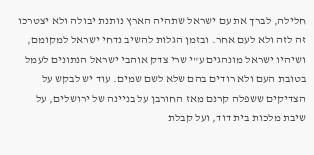חלילה, לברך את עם ישראל שתהיה הארץ נותנת יבולה ולא יצטרכו זה לזה ולא לעם אחר. ובזמן הגלות להשיב נדחי ישראל למקומם, ושיהיו ישראל מונהגים ע"י שרי צדק אוהבי ישראל הנתונים לעמל בטובת העם ולא רודים בהם שלא לשם שמים. עוד יש לבקש על הצדיקים ששפלה קרנם מאז החורבן על בניינה של ירושלים, על שיבת מלכות בית דוד, ועל קבלת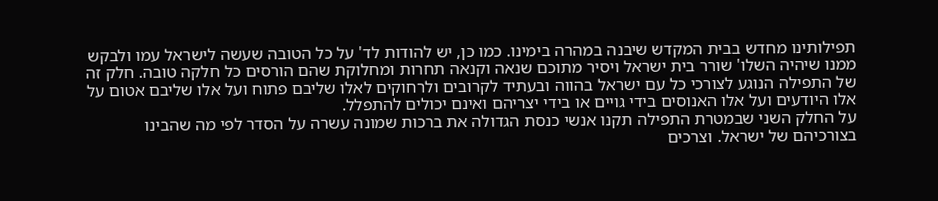תפילותינו מחדש בבית המקדש שיבנה במהרה בימינו. כמו כן, יש להודות לד' על כל הטובה שעשה לישראל עמו ולבקש ממנו שיהיה השלו' שורר בית ישראל ויסיר מתוכם שנאה וקנאה תחרות ומחלוקת שהם הורסים כל חלקה טובה. חלק זה של התפילה הנוגע לצורכי כל עם ישראל בהווה ובעתיד לקרובים ולרחוקים לאלו שליבם פתוח ועל אלו שליבם אטום על אלו היודעים ועל אלו האנוסים בידי גויים או בידי יצריהם ואינם יכולים להתפלל.
על החלק השני שבמטרת התפילה תקנו אנשי כנסת הגדולה את ברכות שמונה עשרה על הסדר לפי מה שהבינו בצורכיהם של ישראל. וצרכים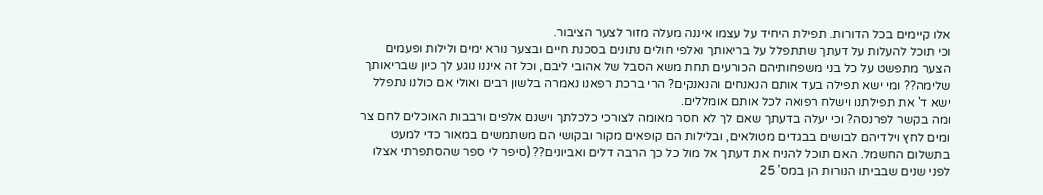אלו קיימים בכל הדורות. תפילת היחיד על עצמו איננה מעלה מזור לצער הציבור.
וכי תוכל להעלות על דעתך שתתפלל על בריאותך ואלפי חולים נתונים בסכנת חיים ובצער נורא ימים ולילות ופעמים הצער מתפשט על כל בני משפחותיהם הכורעים תחת משא הסבל של אהובי ליבם, וכל זה איננו נוגע לך כיון שבריאותך שלימה?? ומי ישא תפילה בעד אותם הנאנחים והנאנקים? הרי ברכת רפאנו נאמרה בלשון רבים ואולי אם כולנו נתפלל ישא ד' את תפילתנו וישלח רפואה לכל אותם אומללים.
ומה בקשר לפרנסה? וכי יעלה בדעתך שאם לך לא חסר מאומה לצורכי כלכלתך וישנם אלפים ורבבות האוכלים לחם צר ומים לחץ וילדיהם לבושים בבגדים מטולאים, ובלילות הם קופאים מקור ובקושי הם משתמשים במאור כדי למעט בתשלום החשמל. האם תוכל להניח את דעתך אל מול כל כך הרבה דלים ואביונים?? (סיפר לי ספר שהסתפרתי אצלו לפני שנים שבביתו הנורות הן במס' 25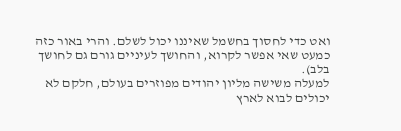ואט כדי לחסוך בחשמל שאיננו יכול לשלם. והרי באור כזה כמעט שאי אפשר לקרוא, והחושך לעיניים גורם גם לחושך בלב).
למעלה משישה מליון יהודים מפוזרים בעולם, חלקם לא יכולים לבוא לארץ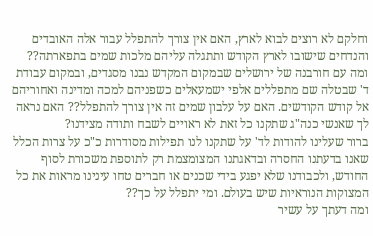וחלקם לא רוצים לבוא לארץ, האם אין צורך להתפלל עבור אלה האובדים והנדחים שישובו לארץ הקודש ותתגלה עליהם מלכות שמים בתפארתה??
ומה עם חורבנה של ירושלים שבמקום המקדש נבנו מסגדים, ובמקום עבודת ד' שבטלה שם מתפללים אלפי ישמעאלים כשפניהם למכה ומדינה ואחוריהם אל קודש הקודשים. האם על עלבון שמים זה אין צורך להתפלל?? האם נראה לך שאנשי כנה"ג שתקנו כל זאת לא ראויים לשבח ותודה מצידנו?
ברור שעלינו להודות לד' על שתקנו לנו תפילות מסודרות כ"כ על צרות הכלל שאנו בדעתנו החסרה ובדאגתנו המצומצמת רק לתוספת משכורת לסוף החודש, ולכבודנו שלא יפגע בידי שכנים או חברים טחו עינינו מראות את כל המצוקות הנוראיות שיש בעולם. ומי יתפלל על כך??
ומה דעתך על עשיר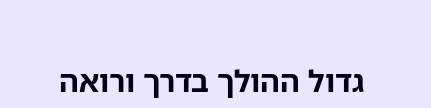גדול ההולך בדרך ורואה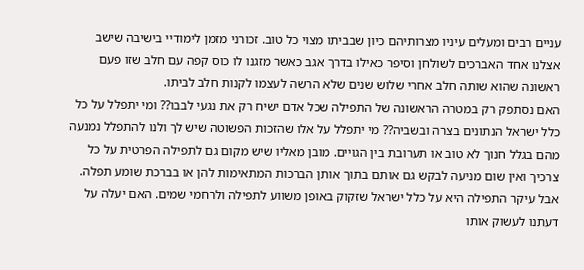עניים רבים ומעלים עיניו מצרותיהם כיון שבביתו מצוי כל טוב. זכורני מזמן לימודיי בישיבה שישב אצלנו אחד האברכים לשולחן וסיפר כאילו בדרך אגב כאשר מזגנו לו כוס קפה עם חלב שזו פעם ראשונה שהוא שותה חלב אחרי שלוש שנים שלא הרשה לעצמו לקנות חלב לביתו.
האם נסתפק רק במטרה הראשונה של התפילה שכל אדם ישיח רק את נגעי לבבו?? ומי יתפלל על כל כלל ישראל הנתונים בצרה ובשביה?? מי יתפלל על אלו שהזכות הפשוטה שיש לך ולנו להתפלל נמנעה מהם בגלל חנוך לא טוב או תערובת בין הגויים. מובן מאליו שיש מקום גם לתפילה הפרטית על כל צרכיך ואין שום מניעה לבקש גם אותם בתוך אותן הברכות המתאימות להן או בברכת שומע תפלה.
אבל עיקר התפילה היא על כלל ישראל שזקוק באופן משווע לתפילה ולרחמי שמים. האם יעלה על דעתנו לעשוק אותו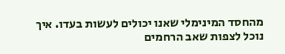מהחסד המינימלי שאנו יכולים לעשות בעדו. איך נוכל לצפות שאב הרחמים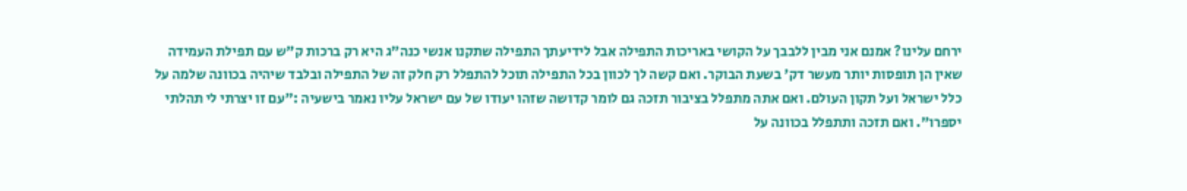ירחם עלינו? אמנם אני מבין ללבבך על הקושי באריכות התפילה אבל לידיעתך התפילה שתקנו אנשי כנה"ג היא רק ברכות ק"ש עם תפילת העמידה שאין הן תופסות יותר מעשר דק' בשעת הבוקר. ואם קשה לך לכוון בכל התפילה תוכל להתפלל רק חלק זה של התפילה ובלבד שיהיה בכוונה שלמה על כלל ישראל ועל תקון העולם. ואם אתה מתפלל בציבור תזכה גם לומר קדושה שזהו יעודו של עם ישראל עליו נאמר בישעיה :"עם זו יצרתי לי תהלתי יספרו". ואם תזכה ותתפלל בכוונה על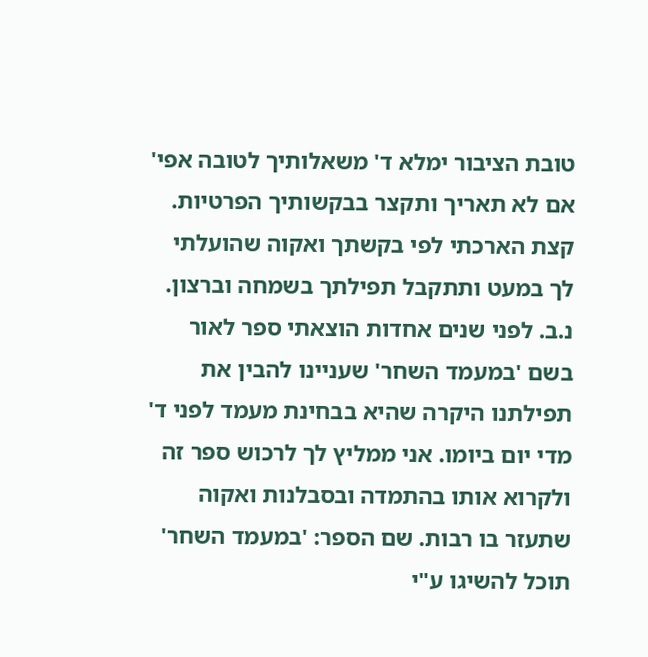טובת הציבור ימלא ד' משאלותיך לטובה אפי' אם לא תאריך ותקצר בבקשותיך הפרטיות.
קצת הארכתי לפי בקשתך ואקוה שהועלתי לך במעט ותתקבל תפילתך בשמחה וברצון.
נ.ב. לפני שנים אחדות הוצאתי ספר לאור בשם 'במעמד השחר' שעניינו להבין את תפילתנו היקרה שהיא בבחינת מעמד לפני ד' מדי יום ביומו. אני ממליץ לך לרכוש ספר זה ולקרוא אותו בהתמדה ובסבלנות ואקוה שתעזר בו רבות. שם הספר: 'במעמד השחר' תוכל להשיגו ע"י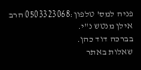פניה למס' טלפון:0503323068 הרב אילן מנטש נ"י.
בברכה דוד כהן.
שאלות באתר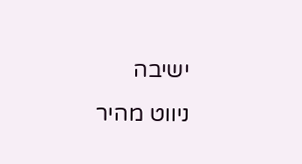ישיבה
ניווט מהיר